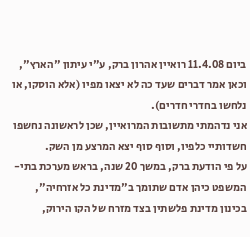ביום 11.4.08 רואיין אהרון ברק, ע"י עיתון "הארץ", וכאן אמר דברים שעד כה לא יצאו מפיו (אלא הוסקו, או נלחשו בחדרי חדרים).
אני נדהמתי מתשובות המרואיין, שכן לראשונה נחשפו חשדותיי כלפיו, וסוף סוף יצא המרצע מן השק.
על פי הודעת ברק, במשך 20 שנה, בראש מערכת בתי-המשפט כיהן אדם שתומך ב"מדינת כל אזרחיה", בכינון מדינת פלשתין בצד מזרח של הקו הירוק,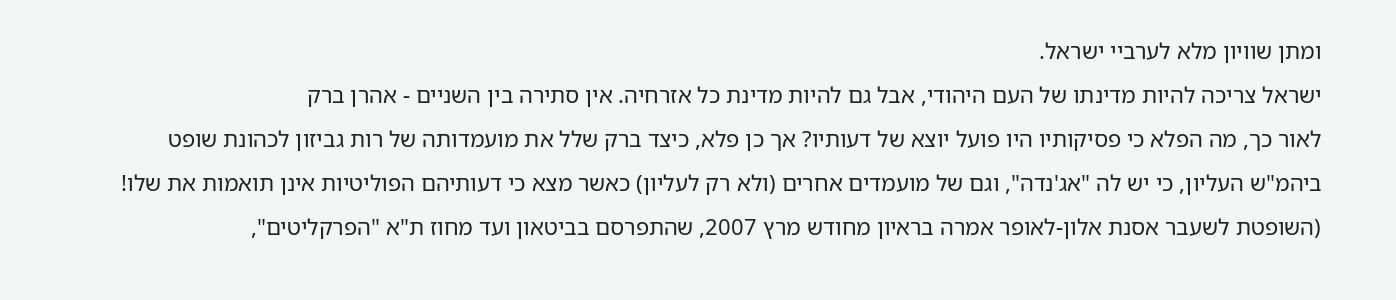ומתן שוויון מלא לערביי ישראל.
ישראל צריכה להיות מדינתו של העם היהודי, אבל גם להיות מדינת כל אזרחיה. אין סתירה בין השניים - אהרן ברק
לאור כך, מה הפלא כי פסיקותיו היו פועל יוצא של דעותיו? אך כן פלא, כיצד ברק שלל את מועמדותה של רות גביזון לכהונת שופט ביהמ"ש העליון, כי יש לה "אג'נדה", וגם של מועמדים אחרים (ולא רק לעליון) כאשר מצא כי דעותיהם הפוליטיות אינן תואמות את שלו! (השופטת לשעבר אסנת אלון-לאופר אמרה בראיון מחודש מרץ 2007, שהתפרסם בביטאון ועד מחוז ת"א "הפרקליטים",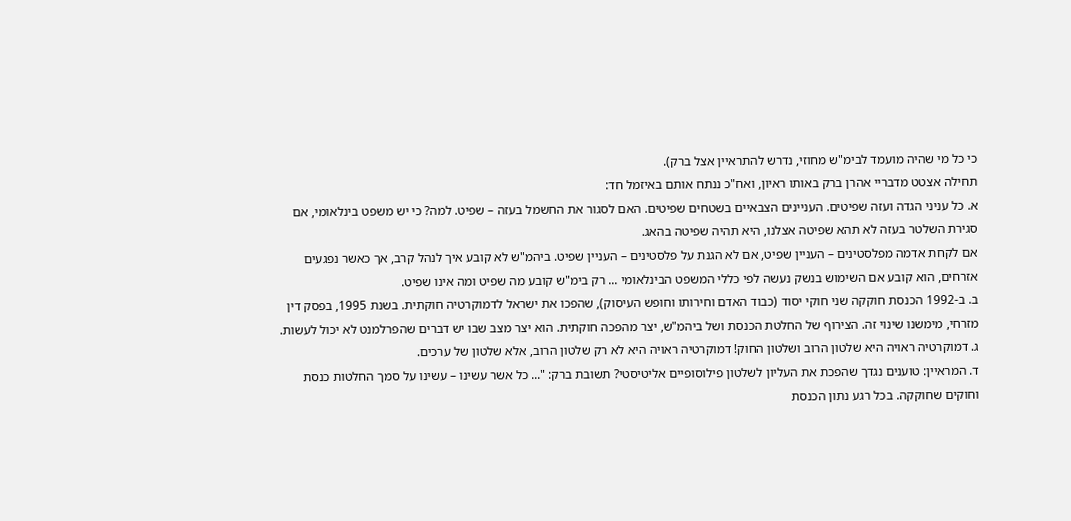כי כל מי שהיה מועמד לבימ"ש מחוזי, נדרש להתראיין אצל ברק).
תחילה אצטט מדבריי אהרן ברק באותו ראיון, ואח"כ ננתח אותם באיזמל חד:
א. כל עניני הגדה ועזה שפיטים. העניינים הצבאיים בשטחים שפיטים. האם לסגור את החשמל בעזה – שפיט. למה? כי יש משפט בינלאומי, אם סגירת השלטר בעזה לא תהא שפיטה אצלנו, היא תהיה שפיטה בהאג.
אם לקחת אדמה מפלסטינים – העניין שפיט, אם לא הגנת על פלסטינים – העניין שפיט. ביהמ"ש לא קובע איך לנהל קרב, אך כאשר נפגעים אזרחים, הוא קובע אם השימוש בנשק נעשה לפי כללי המשפט הבינלאומי ... רק בימ"ש קובע מה שפיט ומה אינו שפיט.
ב. ב-1992 הכנסת חוקקה שני חוקי יסוד (כבוד האדם וחירותו וחופש העיסוק), שהפכו את ישראל לדמוקרטיה חוקתית. בשנת 1995, בפסק דין מזרחי, מימשנו שינוי זה. הצירוף של החלטת הכנסת ושל ביהמ"ש, יצר מהפכה חוקתית. הוא יצר מצב שבו יש דברים שהפרלמנט לא יכול לעשות.
ג. דמוקרטיה ראויה היא שלטון הרוב ושלטון החוק! דמוקרטיה ראויה היא לא רק שלטון הרוב, אלא שלטון של ערכים.
ד. המראיין: טוענים נגדך שהפכת את העליון לשלטון פילוסופיים אליטיסטי? תשובת ברק: "... כל אשר עשינו – עשינו על סמך החלטות כנסת וחוקים שחוקקה. בכל רגע נתון הכנסת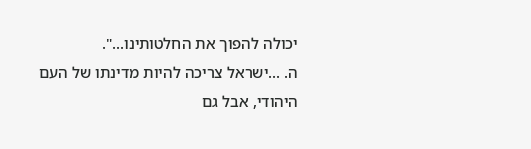יכולה להפוך את החלטותינו...".
ה. ...ישראל צריכה להיות מדינתו של העם היהודי, אבל גם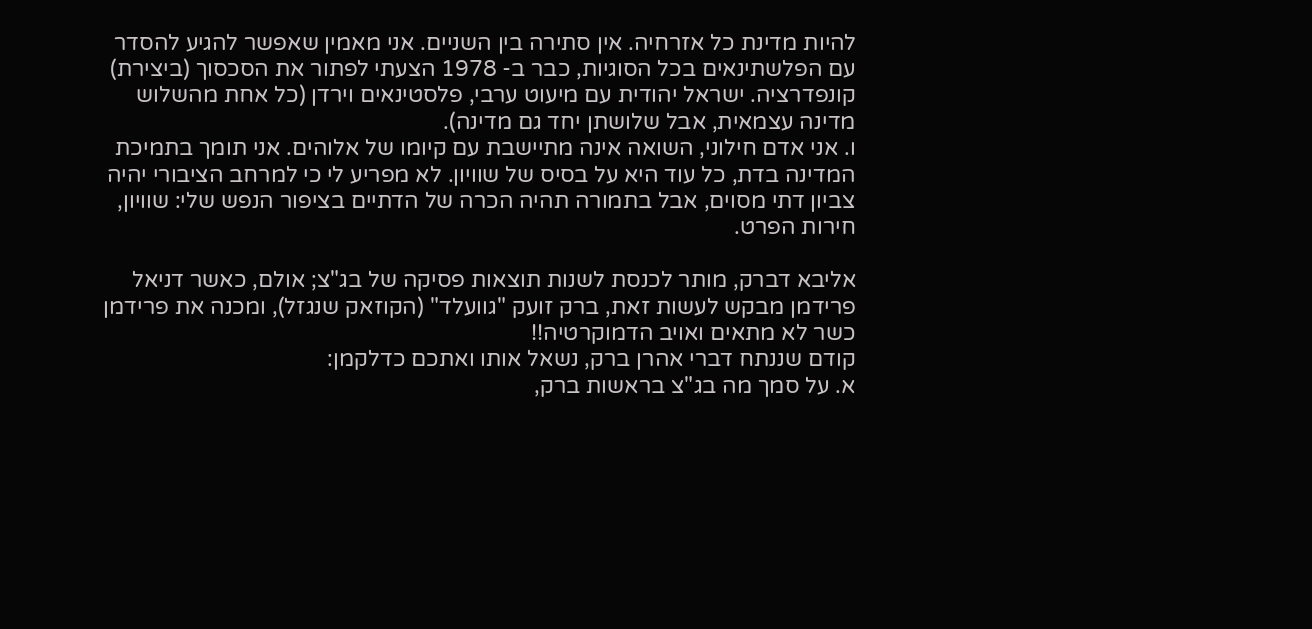להיות מדינת כל אזרחיה. אין סתירה בין השניים. אני מאמין שאפשר להגיע להסדר עם הפלשתינאים בכל הסוגיות, כבר ב- 1978 הצעתי לפתור את הסכסוך (ביצירת) קונפדרציה. ישראל יהודית עם מיעוט ערבי, פלסטינאים וירדן (כל אחת מהשלוש מדינה עצמאית, אבל שלושתן יחד גם מדינה).
ו. אני אדם חילוני, השואה אינה מתיישבת עם קיומו של אלוהים. אני תומך בתמיכת המדינה בדת, כל עוד היא על בסיס של שוויון. לא מפריע לי כי למרחב הציבורי יהיה צביון דתי מסוים, אבל בתמורה תהיה הכרה של הדתיים בציפור הנפש שלי: שוויון, חירות הפרט.

אליבא דברק, מותר לכנסת לשנות תוצאות פסיקה של בג"צ; אולם, כאשר דניאל פרידמן מבקש לעשות זאת, ברק זועק "גוועלד" (הקוזאק שנגזל), ומכנה את פרידמן כשר לא מתאים ואויב הדמוקרטיה!!
קודם שננתח דברי אהרן ברק, נשאל אותו ואתכם כדלקמן:
א. על סמך מה בג"צ בראשות ברק,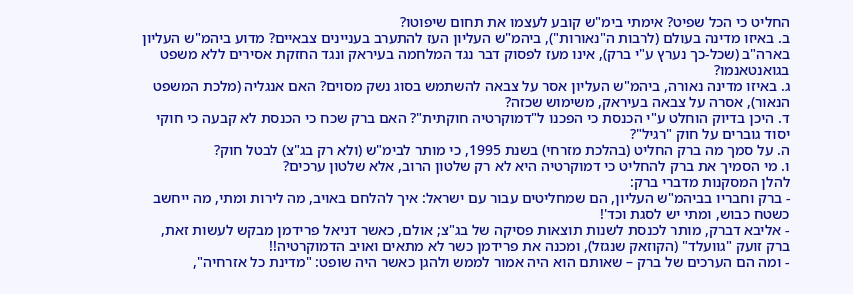החליט כי הכל שפיט? אימתי בימ"ש קובע לעצמו את תחום שיפוטו?
ב. באיזו מדינה בעולם (לרבות ה"נאורות"), ביהמ"ש העליון העז להתערב בעניינים צבאיים? מדוע ביהמ"ש העליון בארה"ב (שכל-כך נערץ ע"י ברק), אינו מעז לפסוק דבר נגד המלחמה בעיראק ונגד החזקת אסירים ללא משפט בגואנטאנמו?
ג. באיזו מדינה נאורה, ביהמ"ש העליון אסר על צבאה להשתמש בסוג נשק מסוים? האם אנגליה (מלכת המשפט הנאור), אסרה על צבאה בעיראק, משימוש שכזה?
ד. היכן בדיוק הוחלט ע"י הכנסת כי הפכנו ל"דמוקרטיה חוקתית"? האם ברק שכח כי הכנסת לא קבעה כי חוקי יסוד גוברים על חוק "רגיל"?
ה. על סמך מה ברק החליט (בהלכת מזרחי) בשנת 1995, כי מותר לבימ"ש (ולא רק בג"צ) לבטל חוק?
ו. מי הסמיך את ברק להחליט כי דמוקרטיה היא לא רק שלטון הרוב, אלא שלטון ערכים?
להלן המסקנות מדברי ברק:
- ברק וחבריו בביהמ"ש העליון, הם שמחליטים עבור עם ישראל: איך להלחם באויב, מה לירות ומתי, מה ייחשב כשטח כבוש, ומתי יש לסגת וכד'!
- אליבא דברק, מותר לכנסת לשנות תוצאות פסיקה של בג"צ; אולם, כאשר דניאל פרידמן מבקש לעשות זאת, ברק זועק "גוועלד" (הקוזאק שנגזל), ומכנה את פרידמן כשר לא מתאים ואויב הדמוקרטיה!!
- ומה הם הערכים של ברק – שאותם הוא היה אמור לממש ולהגן כאשר היה שופט: "מדינת כל אזרחיה",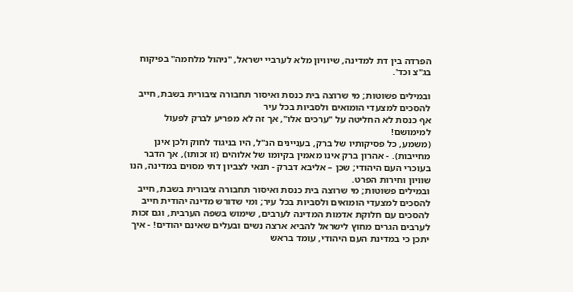הפרדה בין דת למדינה, שיוויון מלא לערביי ישראל, "ניהול מלחמה" בפיקוח בג"צ וכד'.

ובמילים פשוטות; מי שרוצה בית כנסת ואיסור תחבורה ציבורית בשבת, חייב להסכים למצעדי הומואים ולסביות בכל עיר
אף כנסת לא החליטה על "ערכים אלו", אך זה לא מפריע לברק לפעול למימושם!
(משמע, כל פסיקותיו של ברק, בעניינים הנ"ל, היו בניגוד לחוק ולכן אינן מחייבות). - אהרון ברק אינו מאמין בקיומו של אלוהים (זו זכותו), אך הדבר בעוכרי העם היהודי; שכן – אליבא דברק - תנאי לצביון דתי מסוים במדינה, הנו שוויון וחירות הפרט.
ובמילים פשוטות; מי שרוצה בית כנסת ואיסור תחבורה ציבורית בשבת, חייב להסכים למצעדי הומואים ולסביות בכל עיר; ומי שדורש מדינה יהודית חייב להסכים עם חלוקת אדמות המדינה לערבים, שימוש בשפה הערבית, וגם זכות לערבים הגרים מחוץ לישראל להביא ארצה נשים ובעלים שאינם יהודים! - איך יתכן כי במדינת העם היהודי, עומד בראש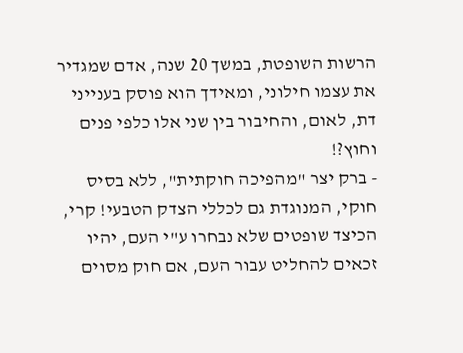הרשות השופטת, במשך 20 שנה, אדם שמגדיר את עצמו חילוני, ומאידך הוא פוסק בענייני דת, לאום, והחיבור בין שני אלו כלפי פנים וחוץ?!
- ברק יצר "מהפיכה חוקתית", ללא בסיס חוקי, המנוגדת גם לכללי הצדק הטבעי! קרי, הכיצד שופטים שלא נבחרו ע"י העם, יהיו זכאים להחליט עבור העם, אם חוק מסוים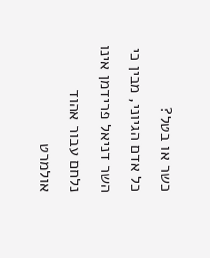כשר או בטל?
כל אדם הגיוני, מבין כי השר דניאל פרידמן אינו נלחם עבור אהוד אולמרט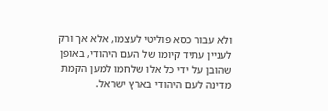ולא עבור כסא פוליטי לעצמו, אלא אך ורק לעניין עתיד קיומו של העם היהודי, באופן שהובן על ידי כל אלו שלחמו למען הקמת מדינה לעם היהודי בארץ ישראל.